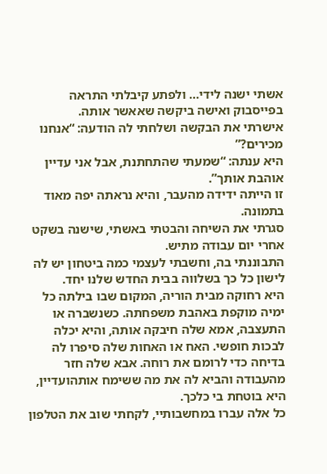אשתי ישנה לידי… ולפתע קיבלתי התראה בפייסבוק ואישה ביקשה שאאשר אותה.
אישרתי את הבקשה ושלחתי לה הודעה: “אנחנו מכירים?”
היא ענתה: “שמעתי שהתחתנת, אבל אני עדיין אוהבת אותך”.
זו הייתה ידידה מהעבר, והיא נראתה יפה מאוד בתמונה.
סגרתי את השיחה והבטתי באשתי, שישנה בשקט אחרי יום עבודה מתיש.
התבוננתי בה, וחשבתי לעצמי כמה ביטחון יש לה לישון כל כך בשלווה בבית החדש שלנו יחד.
היא רחוקה מבית הוריה, המקום שבו בילתה כל ימיה מוקפת באהבת משפחתה. כשנשברה או התעצבה, אמא שלה חיבקה אותה, והיא יכלה לבכות חופשי. האח או האחות שלה סיפרו לה בדיחה כדי לרומם את רוחה. אבא שלה חזר מהעבודה והביא לה את מה ששימח אותהועדיין, היא בוטחת בי כלכך.
כל אלה עברו במחשבותיי, לקחתי שוב את הטלפון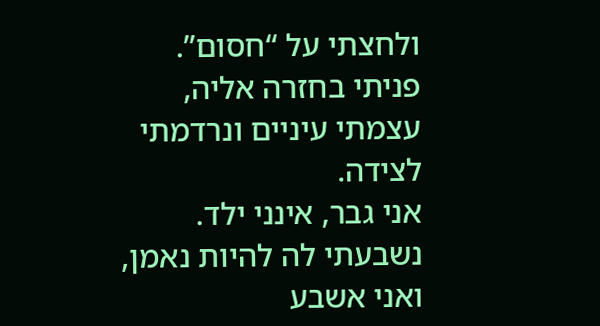ולחצתי על “חסום”.
פניתי בחזרה אליה, עצמתי עיניים ונרדמתי לצידה.
אני גבר, אינני ילד. נשבעתי לה להיות נאמן, ואני אשבע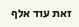זאת עוד אלף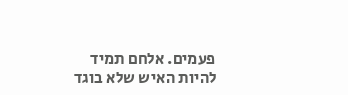פעמים. אלחם תמיד להיות האיש שלא בוגד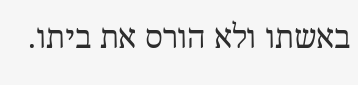באשתו ולא הורס את ביתו.